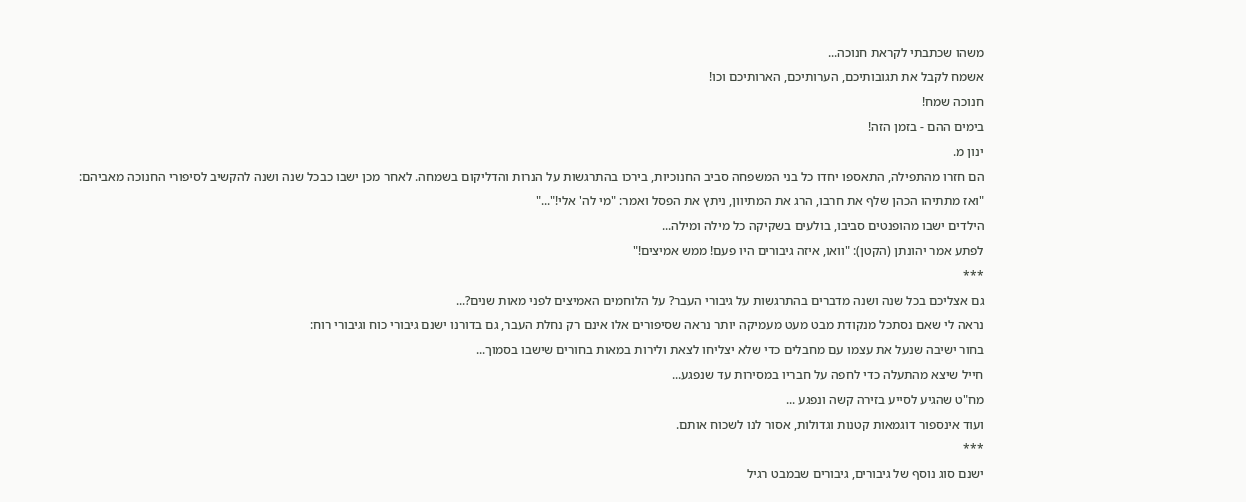משהו שכתבתי לקראת חנוכה...
אשמח לקבל את תגובותיכם, הערותיכם, הארותיכם וכו!
חנוכה שמח!
בימים ההם - בזמן הזה!
ינון מ.
הם חזרו מהתפילה, התאספו יחדו כל בני המשפחה סביב החנוכיות, בירכו בהתרגשות על הנרות והדליקום בשמחה. לאחר מכן ישבו כבכל שנה ושנה להקשיב לסיפורי החנוכה מאביהם:
"ואז מתתיהו הכהן שלף את חרבו, הרג את המתיוון, ניתץ את הפסל ואמר: "מי לה' אלי!"..."
הילדים ישבו מהופנטים סביבו, בולעים בשקיקה כל מילה ומילה...
לפתע אמר יהונתן (הקטן): "וואו, איזה גיבורים היו פעם! ממש אמיצים!"
***
גם אצליכם בכל שנה ושנה מדברים בהתרגשות על גיבורי העבר? על הלוחמים האמיצים לפני מאות שנים?...
נראה לי שאם נסתכל מנקודת מבט מעט מעמיקה יותר נראה שסיפורים אלו אינם רק נחלת העבר, גם בדורנו ישנם גיבורי כוח וגיבורי רוח:
בחור ישיבה שנעל את עצמו עם מחבלים כדי שלא יצליחו לצאת ולירות במאות בחורים שישבו בסמוך...
חייל שיצא מהתעלה כדי לחפה על חבריו במסירות עד שנפגע...
מח"ט שהגיע לסייע בזירה קשה ונפגע ...
ועוד אינספור דוגמאות קטנות וגדולות, אסור לנו לשכוח אותם.
***
ישנם סוג נוסף של גיבורים, גיבורים שבמבט רגיל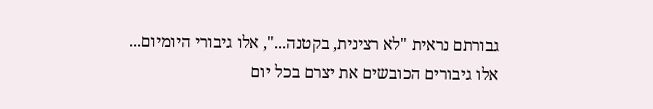גבורתם נראית "לא רצינית, בקטנה...", אלו גיבורי היומיום...
אלו גיבורים הכובשים את יצרם בכל יום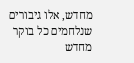מחדש, אלו גיבורים שנלחמים כל בוקר מחדש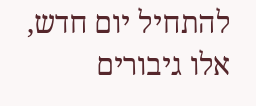להתחיל יום חדש, אלו גיבורים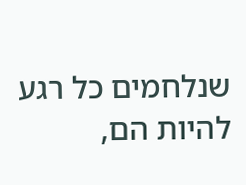שנלחמים כל רגע להיות הם,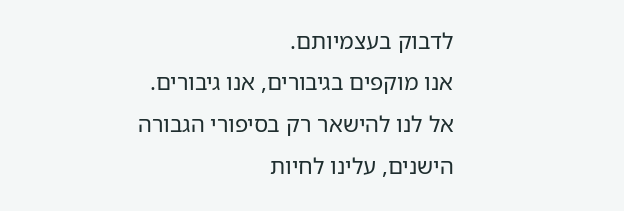לדבוק בעצמיותם.
אנו מוקפים בגיבורים, אנו גיבורים.
אל לנו להישאר רק בסיפורי הגבורה הישנים, עלינו לחיות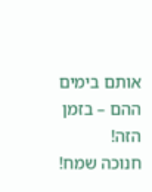אותם בימים ההם – בזמן הזה!
חנוכה שמח!